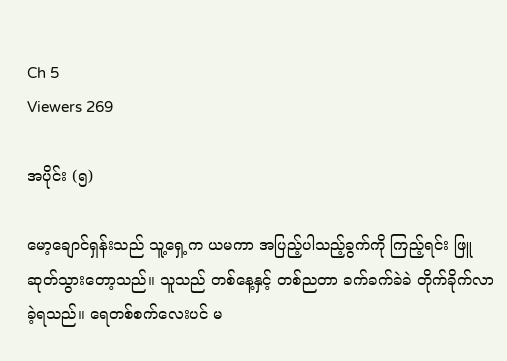Ch 5
Viewers 269

အပိုင်း (၅)

မော့ချောင်ရှန်းသည် သူ့ရှေ့က ယမကာ အပြည့်ပါသည့်ခွက်ကို ကြည့်ရင်း ဖြူဆုတ်သွားတော့သည်။ သူသည် တစ်နေ့နှင့် တစ်ညတာ ခက်ခက်ခဲခဲ တိုက်ခိုက်လာခဲ့ရသည်။ ရေတစ်စက်လေးပင် မ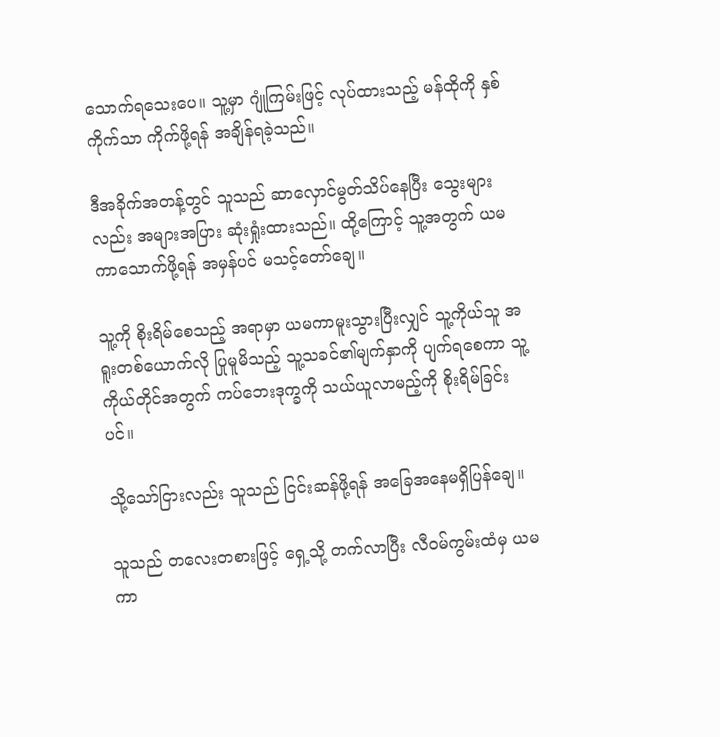သောက်ရသေးပေ။ သူ့မှာ ဂျုံကြမ်းဖြင့် လုပ်ထားသည့် မန်ထိုကို နှစ်ကိုက်သာ ကိုက်ဖို့ရန် အချိန်ရခဲ့သည်။

ဒီအခိုက်အတန့်တွင် သူသည် ဆာလှောင်မွတ်သိပ်နေပြီး သွေးများလည်း အများအပြား ဆုံးရှုံးထားသည်။ ထို့ကြောင့် သူ့အတွက် ယမကာသောက်ဖို့ရန် အမှန်ပင် မသင့်တော်ချေ။

သူ့ကို စိုးရိမ်စေသည့် အရာမှာ ယမကာမူးသွားပြီးလျှင် သူ့ကိုယ်သူ အရူးတစ်ယောက်လို ပြုမူမိသည့် သူ့သခင်၏မျက်နှာကို ပျက်ရစေကာ သူ့ကိုယ်တိုင်အတွက် ကပ်ဘေးဒုက္ခကို သယ်ယူလာမည့်ကို စိုးရိမ်ခြင်းပင်။

သို့သော်ငြားလည်း သူသည် ငြင်းဆန်ဖို့ရန် အခြေအနေမရှိပြန်ချေ။

သူသည် တလေးတစားဖြင့် ရှေ့သို့ တက်လာပြီး လီဝမ်ကွမ်းထံမှ ယမကာ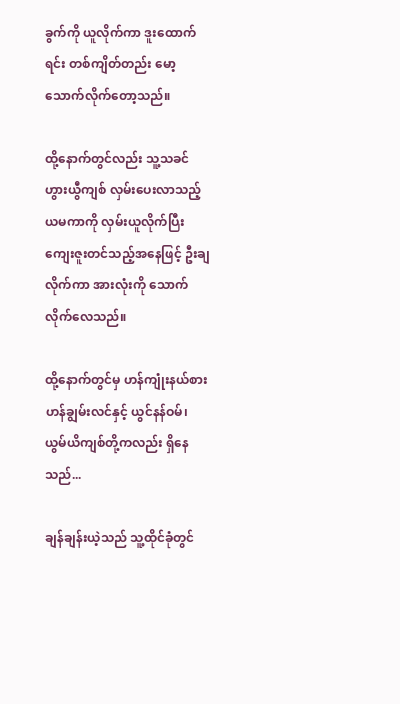ခွက်ကို ယူလိုက်ကာ ဒူးထောက်ရင်း တစ်ကျိတ်တည်း မော့သောက်လိုက်တော့သည်။

ထို့နောက်တွင်လည်း သူ့သခင် ဟွားယွီကျစ် လှမ်းပေးလာသည့် ယမကာကို လှမ်းယူလိုက်ပြီး ကျေးဇူးတင်သည့်အနေဖြင့် ဦးချလိုက်ကာ အားလုံးကို သောက်လိုက်လေသည်။

ထို့နောက်တွင်မှ ဟန်ကျုံးနယ်စား ဟန်ချွမ်းလင်နှင့် ယွင်နန်ဝမ်၊ ယွမ်ယိကျစ်တို့ကလည်း ရှိနေသည်...

ချန်ချန်းယဲ့သည် သူ့ထိုင်ခုံတွင်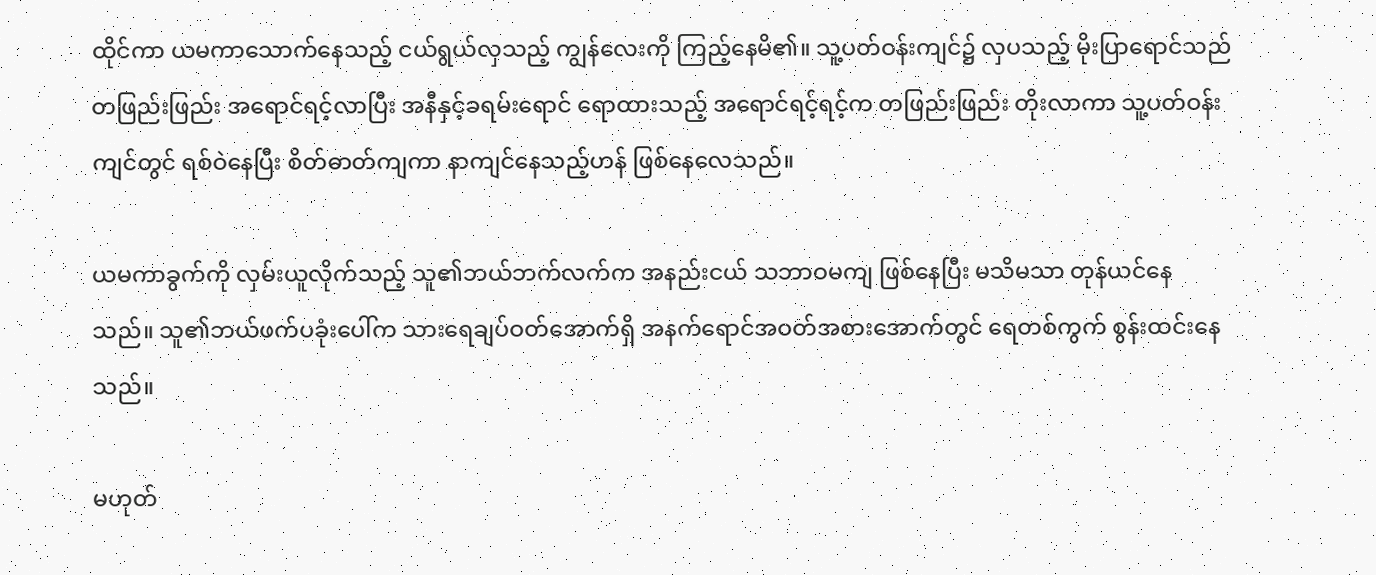ထိုင်ကာ ယမကာသောက်နေသည့် ငယ်ရွယ်လှသည့် ကျွန်လေးကို ကြည့်နေမိ၏။ သူ့ပတ်ဝန်းကျင်၌ လှပသည့် မိုးပြာရောင်သည် တဖြည်းဖြည်း အရောင်ရင့်လာပြီး အနီနှင့်ခရမ်းရောင် ရောထားသည့် အရောင်ရင့်ရင့်က တဖြည်းဖြည်း တိုးလာကာ သူ့ပတ်ဝန်းကျင်တွင် ရစ်ဝဲနေပြီး စိတ်ဓာတ်ကျကာ နာကျင်နေသည့်ဟန် ဖြစ်နေလေသည်။

ယမကာခွက်ကို လှမ်းယူလိုက်သည့် သူ၏ဘယ်ဘက်လက်က အနည်းငယ် သဘာဝမကျ ဖြစ်နေပြီး မသိမသာ တုန်ယင်နေသည်။ သူ၏ဘယ်ဖက်ပခုံးပေါ်က သားရေချပ်ဝတ်အောက်ရှိ အနက်ရောင်အဝတ်အစားအောက်တွင် ရေတစ်ကွက် စွန်းထင်းနေသည်။

မဟုတ်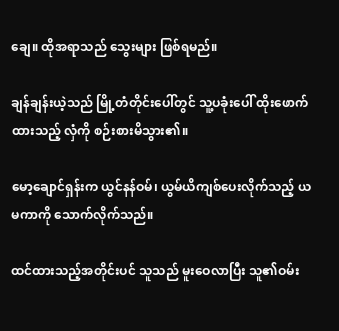ချေ။ ထိုအရာသည် သွေးများ ဖြစ်ရမည်။

ချန်ချန်းယဲ့သည် မြို့တံတိုင်းပေါ်တွင် သူ့ပခုံးပေါ် ထိုးဖောက်ထားသည့် လှံကို စဉ်းစားမိသွား၏။

မော့ချောင်ရှန်းက ယွင်နန်ဝမ်၊ ယွမ်ယိကျစ်ပေးလိုက်သည့် ယမကာကို သောက်လိုက်သည်။

ထင်ထားသည့်အတိုင်းပင် သူသည် မူးဝေလာပြီး သူ၏ဝမ်း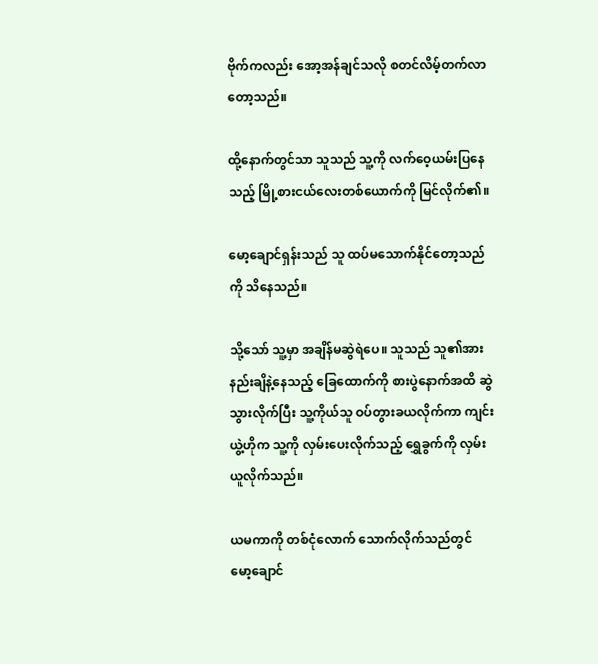ဗိုက်ကလည်း အော့အန်ချင်သလို စတင်လိမ့်တက်လာတော့သည်။

ထို့နောက်တွင်သာ သူသည် သူ့ကို လက်ဝေ့ယမ်းပြနေသည့် မြို့စားငယ်လေးတစ်ယောက်ကို မြင်လိုက်၏။

မော့ချောင်ရှန်းသည် သူ ထပ်မသောက်နိုင်တော့သည်ကို သိနေသည်။

သို့သော် သူ့မှာ အချိန်မဆွဲရဲပေ။ သူသည် သူ၏အားနည်းချိနဲ့နေသည့် ခြေထောက်ကို စားပွဲနောက်အထိ ဆွဲသွားလိုက်ပြီး သူ့ကိုယ်သူ ဝပ်တွားခယလိုက်ကာ ကျင်းယွဲ့ဟိုက သူ့ကို လှမ်းပေးလိုက်သည့် ရွှေခွက်ကို လှမ်းယူလိုက်သည်။

ယမကာကို တစ်ငုံလောက် သောက်လိုက်သည်တွင် မော့ချောင်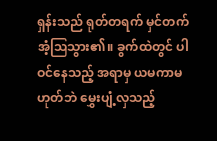ရှန်းသည် ရုတ်တရက် မှင်တက်အံ့ဩသွား၏။ ခွက်ထဲတွင် ပါဝင်နေသည့် အရာမှ ယမကာမဟုတ်ဘဲ မွှေးပျံ့လှသည့်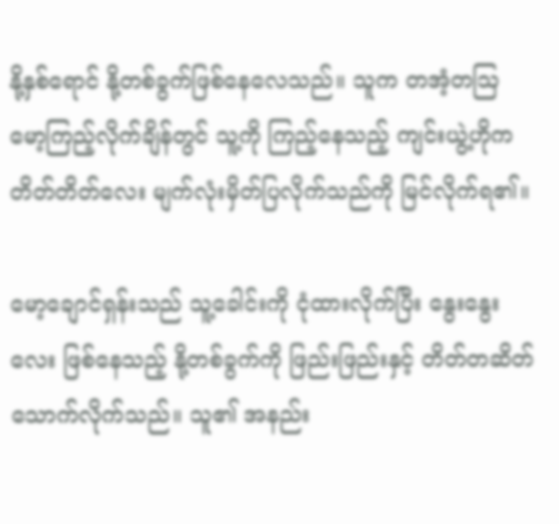နို့နှစ်ရောင် နို့တစ်ခွက်ဖြစ်နေလေသည်။ သူက တအံ့တဩ မော့ကြည့်လိုက်ချိန်တွင် သူ့ကို ကြည့်နေသည့် ကျင်းယွဲ့ဟိုက တိတ်တိတ်လေး မျက်လုံးမှိတ်ပြလိုက်သည်ကို မြင်လိုက်ရ၏။

မော့ချောင်ရှန်းသည် သူ့ခေါင်းကို ငုံထားလိုက်ပြီး နွေးနွေးလေး ဖြစ်နေသည့် နို့တစ်ခွက်ကို ဖြည်းဖြည်းနှင့် တိတ်တဆိတ် သောက်လိုက်သည်။ သူ၏ အနည်း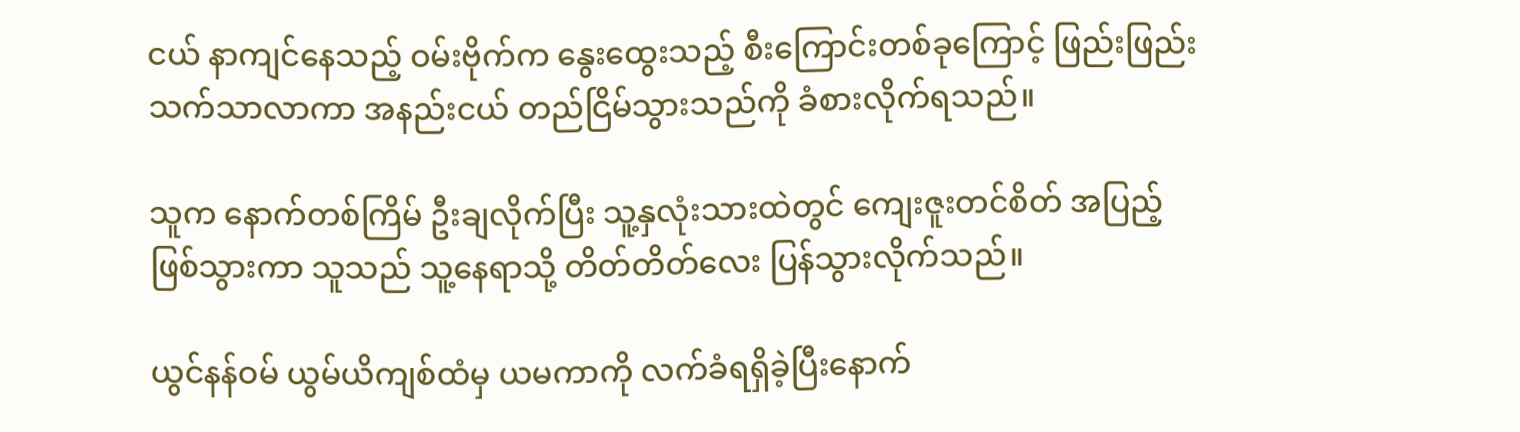ငယ် နာကျင်နေသည့် ဝမ်းဗိုက်က နွေးထွေးသည့် စီးကြောင်းတစ်ခုကြောင့် ဖြည်းဖြည်း သက်သာလာကာ အနည်းငယ် တည်ငြိမ်သွားသည်ကို ခံစားလိုက်ရသည်။

သူက နောက်တစ်ကြိမ် ဦးချလိုက်ပြီး သူ့နှလုံးသားထဲတွင် ကျေးဇူးတင်စိတ် အပြည့်ဖြစ်သွားကာ သူသည် သူ့နေရာသို့ တိတ်တိတ်လေး ပြန်သွားလိုက်သည်။

ယွင်နန်ဝမ် ယွမ်ယိကျစ်ထံမှ ယမကာကို လက်ခံရရှိခဲ့ပြီးနောက်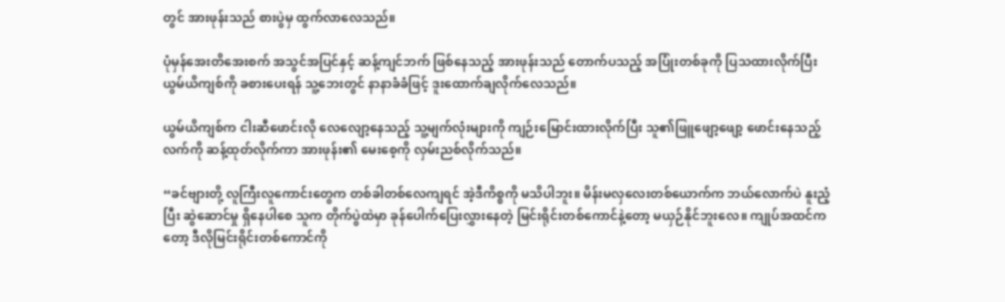တွင် အားဖုန်းသည် စားပွဲမှ ထွက်လာလေသည်။

ပုံမှန်အေးတိအေးစက် အသွင်အပြင်နှင့် ဆန့်ကျင်ဘက် ဖြစ်နေသည့် အားဖုန်းသည် တောက်ပသည့် အပြုံးတစ်ခုကို ပြသထားလိုက်ပြီး ယွမ်ယိကျစ်ကို ခစားပေးရန် သူ့ဘေးတွင် နာနာခံခံဖြင့် ဒူးထောက်ချလိုက်လေသည်။

ယွမ်ယိကျစ်က ငါးဆီဖောင်းလို လေလျော့နေသည့် သူ့မျက်လုံးများကို ကျဉ်းမြောင်းထားလိုက်ပြီး သူ၏ဖြူဖျော့ဖျော့ ဖောင်းနေသည့်လက်ကို ဆန့်ထုတ်လိုက်ကာ အားဖုန်း၏ မေးစေ့ကို လှမ်းညစ်လိုက်သည်။

“ခင်ဗျားတို့ လူကြီးလူကောင်းတွေက တစ်ခါတစ်လေကျရင် အဲ့ဒီကိစ္စကို မသိပါဘူး။ မိန်းမလှလေးတစ်ယောက်က ဘယ်လောက်ပဲ နူးညံ့ပြီး ဆွဲဆောင်မှု ရှိနေပါစေ သူက တိုက်ပွဲထဲမှာ ခုန်ပေါက်ပြေးလွှားနေတဲ့ မြင်းရိုင်းတစ်ကောင်နဲ့တော့ မယှဉ်နိုင်ဘူးလေ။ ကျုပ်အထင်ကတော့ ဒီလိုမြင်းရိုင်းတစ်ကောင်ကို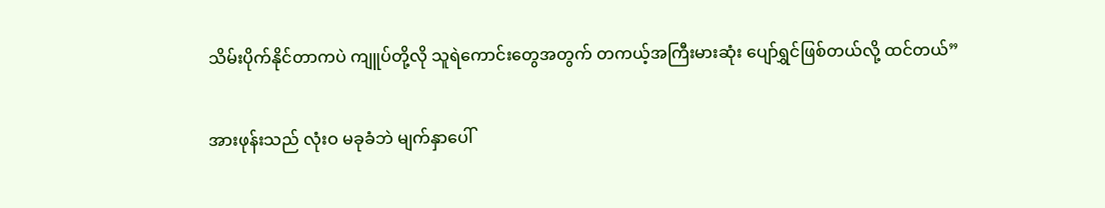သိမ်းပိုက်နိုင်တာကပဲ ကျူပ်တို့လို သူရဲကောင်းတွေအတွက် တကယ့်အကြီးမားဆုံး ပျော်ရွှင်ဖြစ်တယ်လို့ ထင်တယ်”

အားဖုန်းသည် လုံးဝ မခုခံဘဲ မျက်နှာပေါ်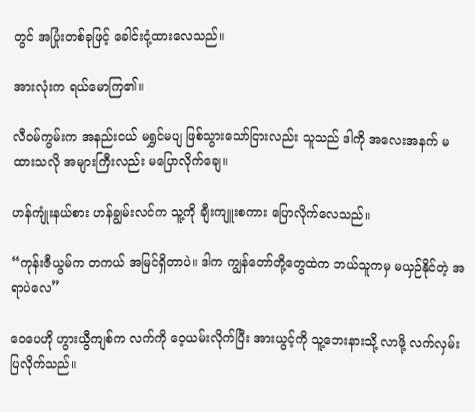တွင် အပြုံးတစ်ခုဖြင့် ခေါင်းငုံ့ထားလေသည်။

အားလုံးက ရယ်မောကြ၏။

လီဝမ်ကွမ်းက အနည်းငယ် မရွှင်မပျ ဖြစ်သွားသော်ငြားလည်း သူသည် ဒါကို အလေးအနက် မထားသလို အများကြီးလည်း မပြောလိုက်ချေ။

ဟန်ကျုံးနယ်စား ဟန်ချွမ်းလင်က သူ့ကို ချီးကျူးစကား ပြောလိုက်လေသည်။

“ကုန်းဇီယွမ်က တကယ် အမြင်ရှိတာပဲ။ ဒါက ကျွန်တော်တို့တွေထဲက ဘယ်သူကမှ မယှဉ်နိုင်တဲ့ အရာပဲလေ”

ဝေပေဟို ဟွားယွီကျစ်က လက်ကို ဝေ့ယမ်းလိုက်ပြီး အားယွင့်ကို သူ့ဘေးနားသို့ လာဖို့ လက်လှမ်းပြလိုက်သည်။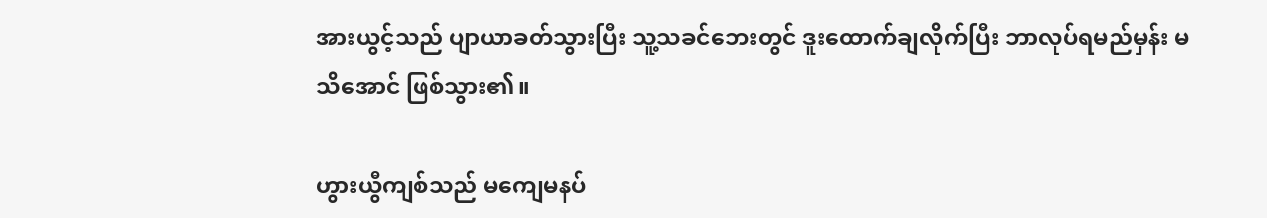အားယွင့်သည် ပျာယာခတ်သွားပြီး သူ့သခင်ဘေးတွင် ဒူးထောက်ချလိုက်ပြီး ဘာလုပ်ရမည်မှန်း မသိအောင် ဖြစ်သွား၏။

ဟွားယွီကျစ်သည် မကျေမနပ်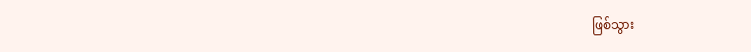ဖြစ်သွား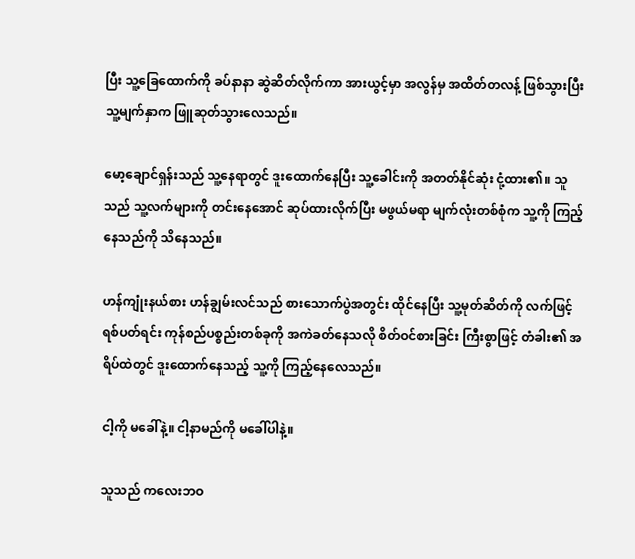ပြီး သူ့ခြေထောက်ကို ခပ်နာနာ ဆွဲဆိတ်လိုက်ကာ အားယွင့်မှာ အလွန်မှ အထိတ်တလန့် ဖြစ်သွားပြီး သူ့မျက်နှာက ဖြူဆုတ်သွားလေသည်။

မော့ချောင်ရှန်းသည် သူ့နေရာတွင် ဒူးထောက်နေပြီး သူ့ခေါင်းကို အတတ်နိုင်ဆုံး ငုံ့ထား၏။ သူသည် သူ့လက်များကို တင်းနေအောင် ဆုပ်ထားလိုက်ပြီး မဖွယ်မရာ မျက်လုံးတစ်စုံက သူ့ကို ကြည့်နေသည်ကို သိနေသည်။

ဟန်ကျုံးနယ်စား ဟန်ချွမ်းလင်သည် စားသောက်ပွဲအတွင်း ထိုင်နေပြီး သူ့မုတ်ဆိတ်ကို လက်ဖြင့်ရစ်ပတ်ရင်း ကုန်စည်ပစ္စည်းတစ်ခုကို အကဲခတ်နေသလို စိတ်ဝင်စားခြင်း ကြီးစွာဖြင့် တံခါး၏ အရိပ်ထဲတွင် ဒူးထောက်နေသည့် သူ့ကို ကြည့်နေလေသည်။

ငါ့ကို မခေါ်နဲ့။ ငါ့နာမည်ကို မခေါ်ပါနဲ့။

သူသည် ကလေးဘဝ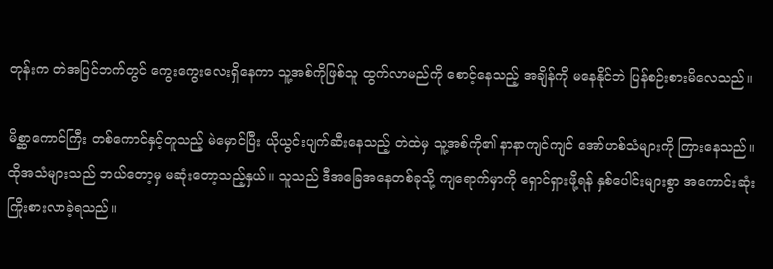တုန်းက တဲအပြင်ဘက်တွင် ကွေးကွေးလေးရှိနေကာ သူ့အစ်ကိုဖြစ်သူ ထွက်လာမည်ကို စောင့်နေသည့် အချိန်ကို မနေနိုင်ဘဲ ပြန်စဉ်းစားမိလေသည်။

မိစ္ဆာကောင်ကြီး တစ်ကောင်နှင့်တူသည့် မဲမှောင်ပြီး ယိုယွင်းပျက်ဆီးနေသည့် တဲထဲမှ သူ့အစ်ကို၏ နာနာကျင်ကျင် အော်ဟစ်သံများကို ကြားနေသည်။ ထိုအသံများသည် ဘယ်တော့မှ မဆုံးတော့သည့်နှယ်။ သူသည် ဒီအခြေအနေတစ်ခုသို့ ကျရောက်မှာကို ရှောင်ရှားဖို့ရန် နှစ်ပေါင်းများစွာ အကောင်းဆုံး ကြိုးစားလာခဲ့ရသည်။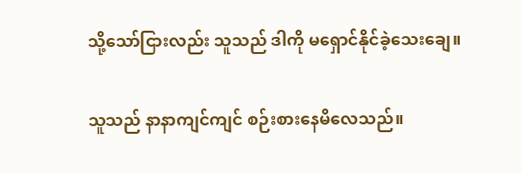သို့သော်ငြားလည်း သူသည် ဒါကို မရှောင်နိုင်ခဲ့သေးချေ။

သူသည် နာနာကျင်ကျင် စဉ်းစားနေမိလေသည်။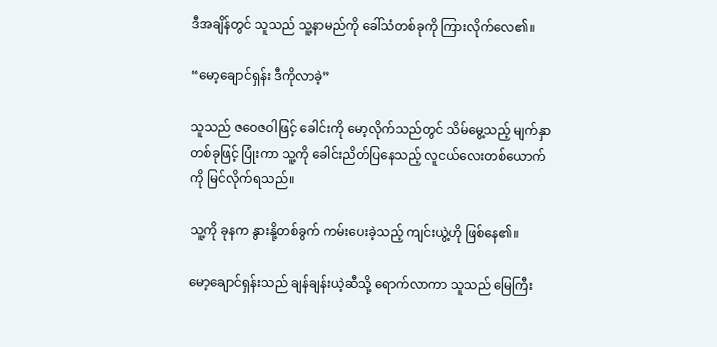ဒီအချိန်တွင် သူသည် သူ့နာမည်ကို ခေါ်သံတစ်ခုကို ကြားလိုက်လေ၏။

“မော့ချောင်ရှန်း ဒီကိုလာခဲ့”

သူသည် ဇဝေဇဝါဖြင့် ခေါင်းကို မော့လိုက်သည်တွင် သိမ်မွေ့သည့် မျက်နှာတစ်ခုဖြင့် ပြုံးကာ သူ့ကို ခေါင်းညိတ်ပြနေသည့် လူငယ်လေးတစ်ယောက်ကို မြင်လိုက်ရသည်။

သူ့ကို ခုနက နွားနို့တစ်ခွက် ကမ်းပေးခဲ့သည့် ကျင်းယွဲ့ဟို ဖြစ်နေ၏။

မော့ချောင်ရှန်းသည် ချန်ချန်းယဲ့ဆီသို့ ရောက်လာကာ သူသည် မြေကြီး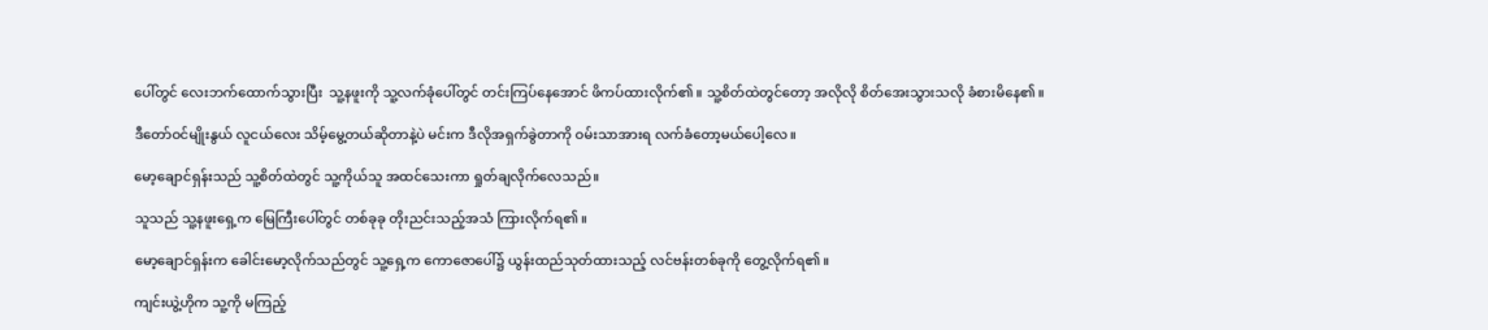ပေါ်တွင် လေးဘက်ထောက်သွားပြီး  သူ့နဖူးကို သူ့လက်ခုံပေါ်တွင် တင်းကြပ်နေအောင် ဖိကပ်ထားလိုက်၏။ သူ့စိတ်ထဲတွင်တော့ အလိုလို စိတ်အေးသွားသလို ခံစားမိနေ၏။

ဒီတော်ဝင်မျိုးနွယ် လူငယ်လေး သိမ့်မွေ့တယ်ဆိုတာနဲ့ပဲ မင်းက ဒီလိုအရှက်ခွဲတာကို ဝမ်းသာအားရ လက်ခံတော့မယ်ပေါ့လေ။

မော့ချောင်ရှန်းသည် သူ့စိတ်ထဲတွင် သူ့ကိုယ်သူ အထင်သေးကာ ရှုတ်ချလိုက်လေသည်။

သူသည် သူ့နဖူးရှေ့က မြေကြီးပေါ်တွင် တစ်ခုခု တိုးညင်းသည့်အသံ ကြားလိုက်ရ၏။

မော့ချောင်ရှန်းက ခေါင်းမော့လိုက်သည်တွင် သူ့ရှေ့က ကောဇောပေါ်၌ ယွန်းထည်သုတ်ထားသည့် လင်ဗန်းတစ်ခုကို တွေ့လိုက်ရ၏။

ကျင်းယွဲ့ဟိုက သူ့ကို မကြည့်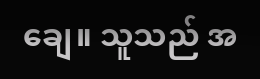ချေ။ သူသည် အ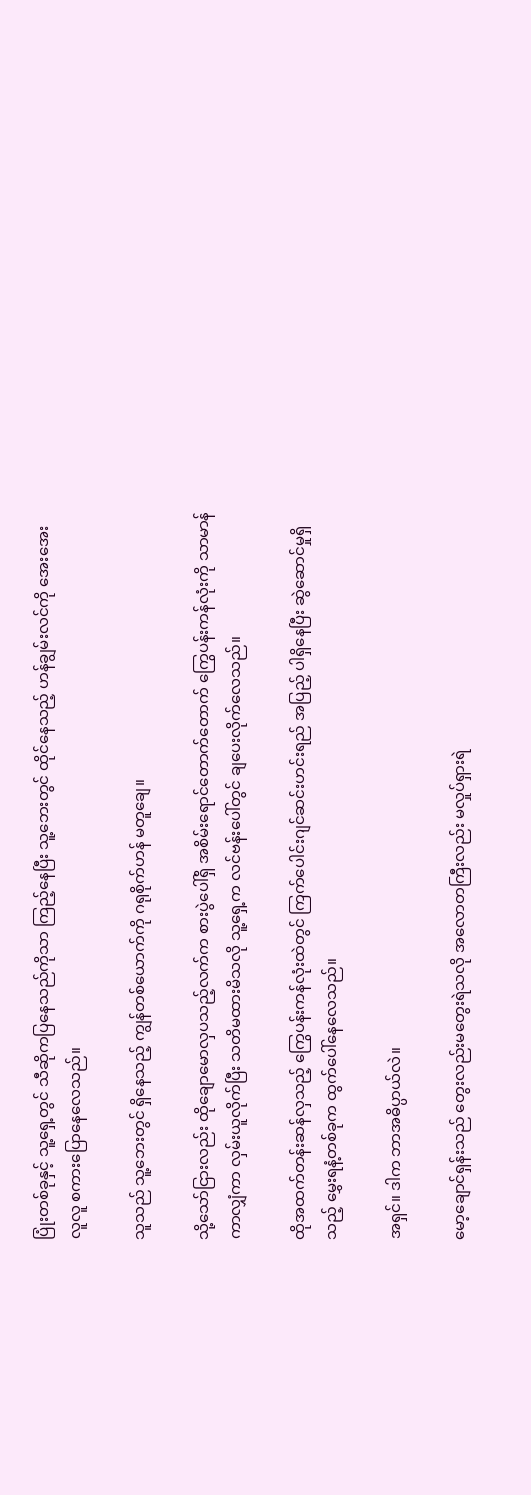ပြုံးတစ်ခုနှင့် သူ့ရှေ့တွင် သီဆိုကပြနေသည်ကိုသာ ကြည့်နေပြီး သူ့ဘေးတွင် ထိုင်နေသည့် ဟန်ချွမ်းလင်ကို အေးအေးလူလူ စကားပြောနေလေသည်။

သူသည် သူ့ဘေးတွင် ရှိနေသည့် ကျွန်တစ်ယောက်ကို ဂရုစိုက်ဟန် မတူချေ။

သို့သော်ငြားလည်း ထိုချောမောလှပသည့်လက်က စားပွဲပေါ်ရှိ အစိမ်းရောင်တောက်တောက် ကြွေပန်းကန်လုံးကို သာမာန်ကာလျှံကာ လှမ်းယူလိုက်ပြီး သတိမထားမိသလို သူ့ရှေ့က လင်ဗန်းပေါ်တွင် ချပေးလိုက်လေသည်။

ထိုအထက်တန်းဆန်လှသည့် ကြွေပန်းကန်လုံးထဲတွင် ကြက်ပေါင်းဂျင်ဆင်းဟင်းရည် အပြည့် ပါရှိနေပြီး ဆွဲဆောင်မှုရှိသည့် မွှေးရနံ့တစ်ခုက ထွက်ပေါ်နေလေသည်။

အရှင်။ ဒါက ဘာအဓိပ္ပာယ်လဲ။

မော့ချောင်ရှန်းသည် တွေးလည်းမတွေးရဲသလို အလောတကြီးလည်း မလှုပ်ရှားရဲ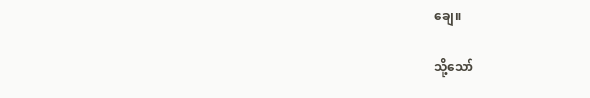ချေ။

သို့သော်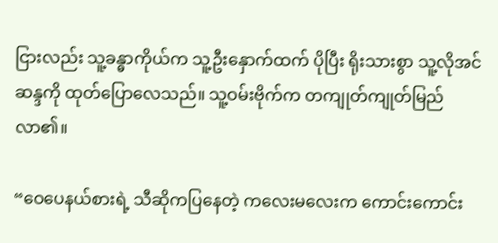ငြားလည်း သူ့ခန္ဓာကိုယ်က သူ့ဦးနှောက်ထက် ပိုပြီး ရိုးသားစွာ သူ့လိုအင်ဆန္ဒကို ထုတ်ပြောလေသည်။ သူ့ဝမ်းဗိုက်က တကျုတ်ကျုတ်မြည်လာ၏။

“ဝေပေနယ်စားရဲ့ သီဆိုကပြနေတဲ့ ကလေးမလေးက ကောင်းကောင်း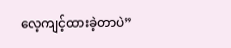လေ့ကျင့်ထားခဲ့တာပဲ”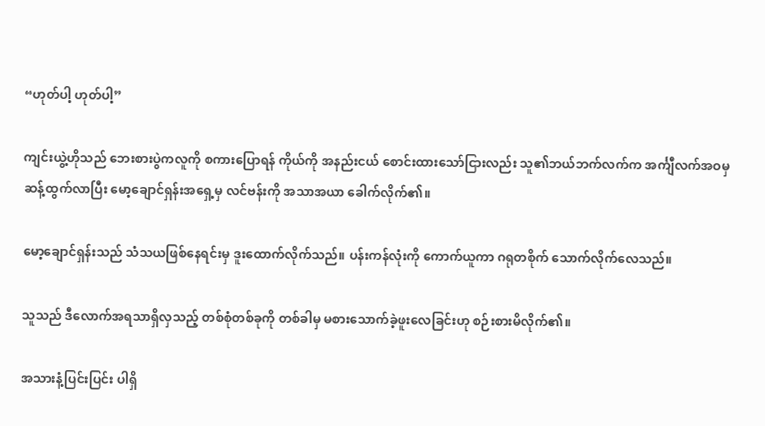“ဟုတ်ပါ့ ဟုတ်ပါ့”

ကျင်းယွဲ့ဟိုသည် ဘေးစားပွဲကလူကို စကားပြောရန် ကိုယ်ကို အနည်းငယ် စောင်းထားသော်ငြားလည်း သူ၏ဘယ်ဘက်လက်က အင်္ကျီလက်အဝမှ ဆန့်ထွက်လာပြီး မော့ချောင်ရှန်းအရှေ့မှ လင်ဗန်းကို အသာအယာ ခေါက်လိုက်၏။

မော့ချောင်ရှန်းသည် သံသယဖြစ်နေရင်းမှ ဒူးထောက်လိုက်သည်။ ပန်းကန်လုံးကို ကောက်ယူကာ ဂရုတစိုက် သောက်လိုက်လေသည်။

သူသည် ဒီလောက်အရသာရှိလှသည့် တစ်စုံတစ်ခုကို တစ်ခါမှ မစားသောက်ခဲ့ဖူးလေခြင်းဟု စဉ်းစားမိလိုက်၏။

အသားနံ့ပြင်းပြင်း ပါရှိ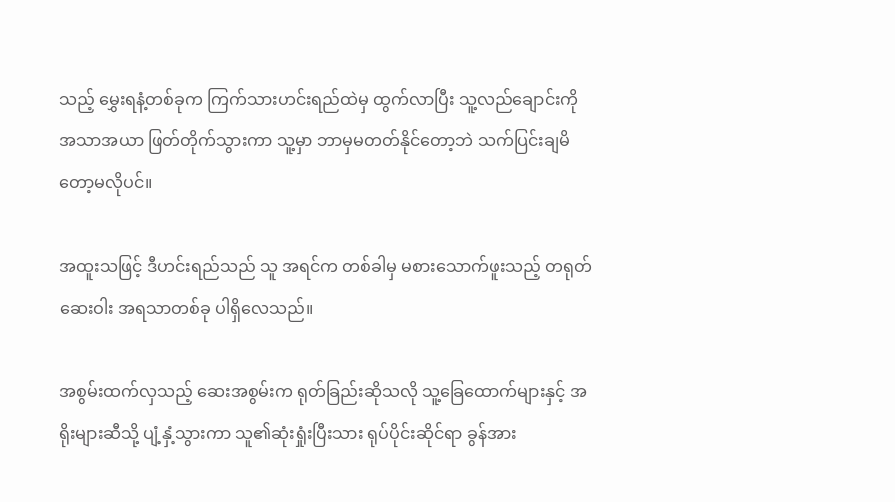သည့် မွှေးရနံ့တစ်ခုက ကြက်သားဟင်းရည်ထဲမှ ထွက်လာပြီး သူ့လည်ချောင်းကို အသာအယာ ဖြတ်တိုက်သွားကာ သူ့မှာ ဘာမှမတတ်နိုင်တော့ဘဲ သက်ပြင်းချမိတော့မလိုပင်။

အထူးသဖြင့် ဒီဟင်းရည်သည် သူ အရင်က တစ်ခါမှ မစားသောက်ဖူးသည့် တရုတ်ဆေးဝါး အရသာတစ်ခု ပါရှိလေသည်။

အစွမ်းထက်လှသည့် ဆေးအစွမ်းက ရုတ်ခြည်းဆိုသလို သူ့ခြေ‌ထောက်များနှင့် အရိုးများဆီသို့ ပျံ့နှံ့သွားကာ သူ၏ဆုံးရှုံးပြီးသား ရုပ်ပိုင်းဆိုင်ရာ ခွန်အား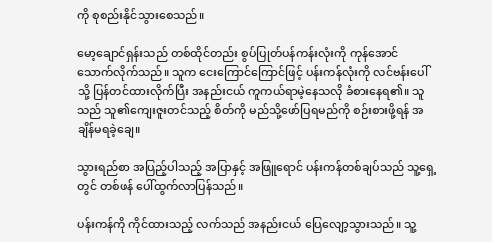ကို စုစည်းနိုင်သွားစေသည်။

မော့ချောင်ရှန်းသည် တစ်ထိုင်တည်း စွပ်ပြုတ်ပန်ကန်းလုံးကို ကုန်အောင် သောက်လိုက်သည်။ သူက ငေးကြောင်ကြောင်ဖြင့် ပန်းကန်လုံးကို လင်ဗန်းပေါ်သို့ ပြန်တင်ထားလိုက်ပြီး အနည်းငယ် ကူကယ်ရာမဲ့နေသလို ခံစားနေရ၏။ သူသည် သူ၏ကျေးဇူးတင်သည့် စိတ်ကို မည်သို့ဖော်ပြရမည်ကို စဉ်းစားဖို့ရန် အချိန်မရခဲ့ချေ။

သွားရည်စာ အပြည့်ပါသည့် အပြာနှင့် အဖြူရောင် ပန်းကန်တစ်ချပ်သည် သူ့ရှေ့တွင် တစ်ဖန် ပေါ်ထွက်လာပြန်သည်။

ပန်းကန်ကို ကိုင်ထားသည့် လက်သည် အနည်းငယ် ပြေလျော့သွားသည်။ သူ့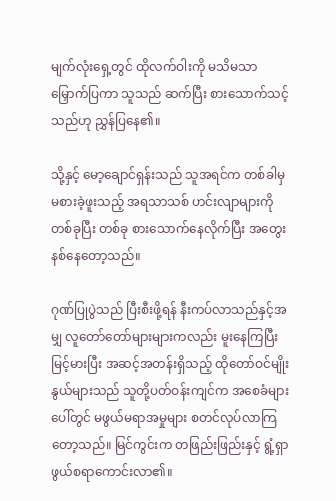မျက်လုံးရှေ့တွင် ထိုလက်ဝါးကို မသိမသာ မြှောက်ပြကာ သူသည် ဆက်ပြီး စားသောက်သင့်သည်ဟု ညွှန်ပြနေ၏။

သို့နှင့် မော့ချောင်ရှန်းသည် သူအရင်က တစ်ခါမှ မစားခဲ့ဖူးသည့် အရသာသစ် ဟင်းလျာများကို တစ်ခုပြီး တစ်ခု စားသောက်နေလိုက်ပြီး အတွေးနစ်နေတော့သည်။

ဂုဏ်ပြုပွဲသည် ပြီးစီးဖို့ရန် နီးကပ်လာသည်နှင့်အမျှ လူတော်တော်များများကလည်း မူးနေကြပြီး မြင့်မားပြီး အဆင့်အတန်းရှိသည့် ထိုတော်ဝင်မျိုးနွယ်များသည် သူတို့ပတ်ဝန်းကျင်က အစေခံများပေါ်တွင် မဖွယ်မရာအမှုများ စတင်လုပ်လာကြတော့သည်။ မြင်ကွင်းက တဖြည်းဖြည်းနှင့် ရွံ့ရှာဖွယ်စရာကောင်းလာ၏။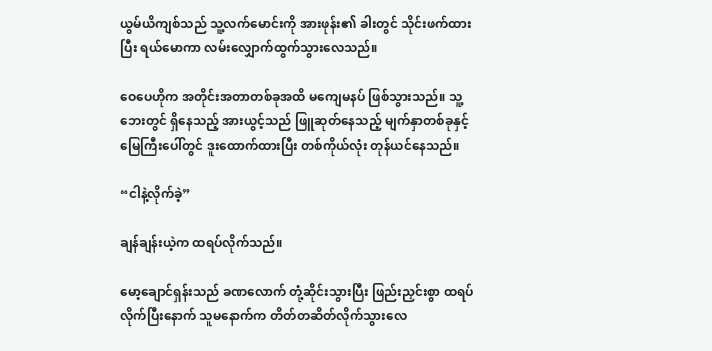ယွမ်ယိကျစ်သည် သူ့လက်မောင်းကို အားဖုန်း၏ ခါးတွင် သိုင်းဖက်ထားပြီး ရယ်မောကာ လမ်းလျှောက်ထွက်သွားလေသည်။

ဝေပေဟိုက အတိုင်းအတာတစ်ခုအထိ မကျေမနပ် ဖြစ်သွားသည်။ သူ့ဘေးတွင် ရှိနေသည့် အားယွင့်သည် ဖြူဆုတ်နေသည့် မျက်နှာတစ်ခုနှင့် မြေကြီးပေါ်တွင် ဒူးထောက်ထားပြီး တစ်ကိုယ်လုံး တုန်ယင်နေသည်။

“ငါနဲ့လိုက်ခဲ့”

ချန်ချန်းယဲ့က ထရပ်လိုက်သည်။

မော့ချောင်ရှန်းသည် ခဏလောက် တုံ့ဆိုင်းသွားပြီး ဖြည်းညှင်းစွာ ထရပ်လိုက်ပြီးနောက် သူမနောက်က တိတ်တဆိတ်လိုက်သွားလေ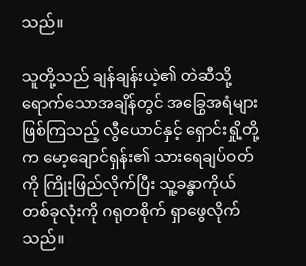သည်။

သူတို့သည် ချန်ချန်းယဲ့၏ တဲဆီသို့ ရောက်သောအချိန်တွင် အခြွေအရံများ ဖြစ်ကြသည့် လွီယောင်နှင့် ရှောင်းရှို့တို့က မော့ချောင်ရှန်း၏ သားရေချပ်ဝတ်ကို ကြိုးဖြည်လိုက်ပြီး သူ့ခန္ဓာကိုယ် တစ်ခုလုံးကို ဂရုတစိုက် ရှာဖွေလိုက်သည်။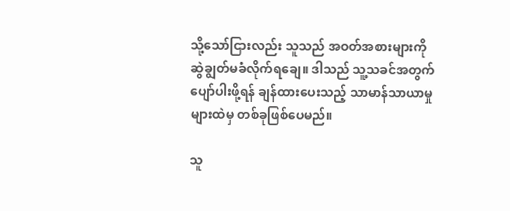သို့သော်ငြားလည်း သူသည် အဝတ်အစားများကို ဆွဲချွတ်မခံလိုက်ရချေ။ ဒါသည် သူ့သခင်အတွက် ပျော်ပါးဖို့ရန် ချန်ထားပေးသည့် သာမာန်သာယာမှုများထဲမှ တစ်ခုဖြစ်ပေမည်။

သူ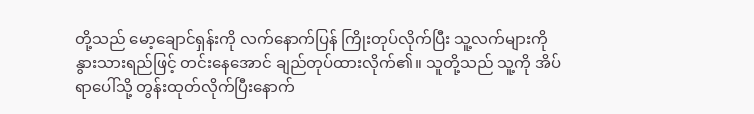တို့သည် မော့ချောင်ရှန်းကို လက်နောက်ပြန် ကြိုးတုပ်လိုက်ပြီး သူ့လက်များကို နွားသားရည်ဖြင့် တင်းနေအောင် ချည်တုပ်ထားလိုက်၏။ သူတို့သည် သူ့ကို အိပ်ရာပေါ်သို့ တွန်းထုတ်လိုက်ပြီးနောက်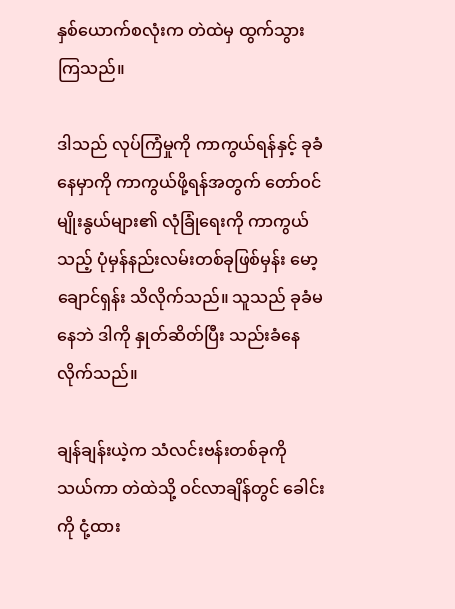နှစ်ယောက်စလုံးက တဲထဲမှ ထွက်သွားကြသည်။

ဒါသည် လုပ်ကြံမှုကို ကာကွယ်ရန်နှင့် ခုခံနေမှာကို ကာကွယ်ဖို့ရန်အတွက် တော်ဝင်မျိုးနွယ်များ၏ လုံခြုံရေးကို ကာကွယ်သည့် ပုံမှန်နည်းလမ်းတစ်ခုဖြစ်မှန်း မော့ချောင်ရှန်း သိလိုက်သည်။ သူသည် ခုခံမနေဘဲ ဒါကို နှုတ်ဆိတ်ပြီး သည်းခံနေလိုက်သည်။

ချန်ချန်းယဲ့က သံလင်းဗန်းတစ်ခုကို သယ်ကာ တဲထဲသို့ ဝင်လာချိန်တွင် ခေါင်းကို ငုံ့ထား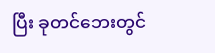ပြီး ခုတင်ဘေးတွင်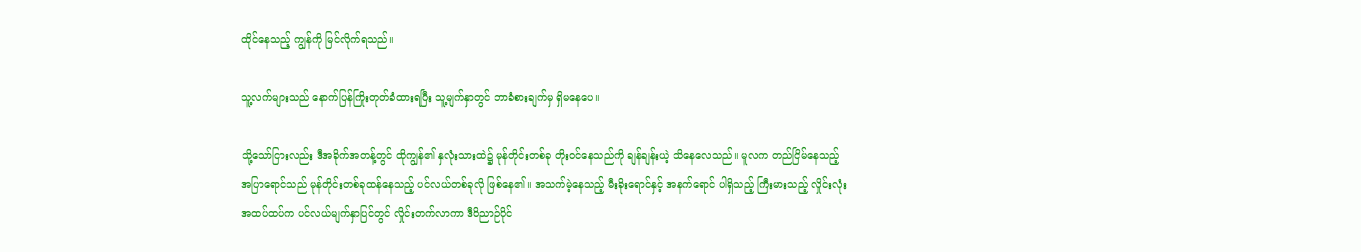ထိုင်နေသည့် ကျွန်ကို မြင်လိုက်ရသည်။

သူ့လက်များသည် နောက်ပြန်ကြိုးတုတ်ခံထားရပြီး သူ့မျက်နှာတွင် ဘာခံစားချက်မှ ရှိမနေပေ။

သို့သော်ငြားလည်း ဒီအခိုက်အတန့်တွင် ထိုကျွန်၏ နှလုံးသားထဲ၌ မုန်တိုင်းတစ်ခု တိုးဝင်နေသည်ကို ချန်ချန်းယဲ့ သိနေလေသည်။ မူလက တည်ငြိမ်နေသည့် အပြာရောင်သည် မုန်တိုင်းတစ်ခုထန်နေသည့် ပင်လယ်တစ်ခုလို ဖြစ်နေ၏။ အသက်မဲ့နေသည့် မီးခိုးရောင်နှင့် အနက်ရောင် ပါရှိသည့် ကြီးမားသည့် လှိုင်းလုံး အထပ်ထပ်က ပင်လယ်မျက်နှာပြင်တွင် လှိုင်းတက်လာကာ ဒီဝိညာဉ်ပိုင်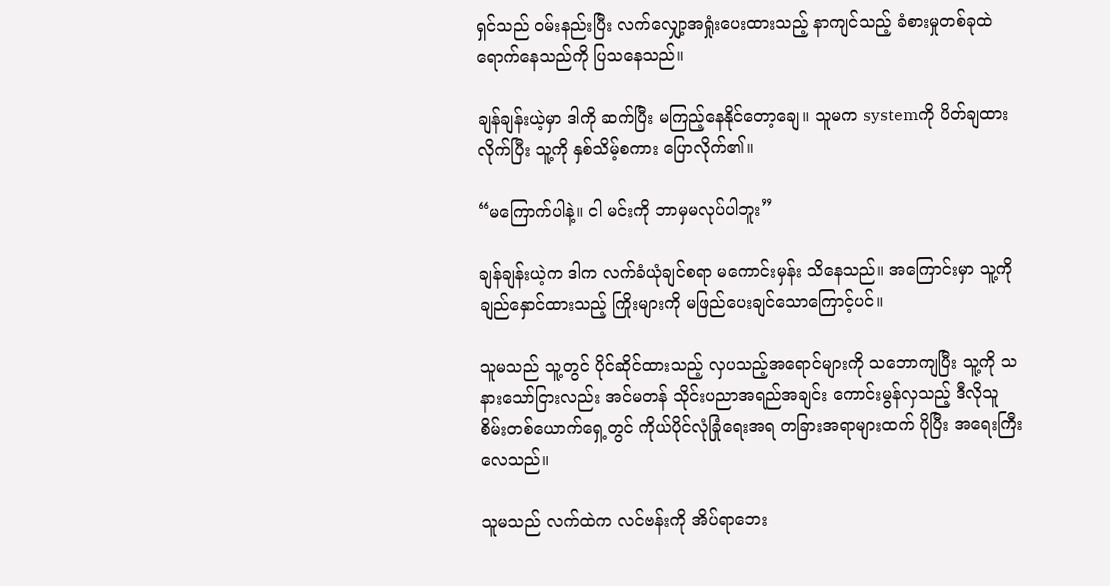ရှင်သည် ဝမ်းနည်းပြီး လက်လျှော့အရှုံးပေးထားသည့် နာကျင်သည့် ခံစားမှုတစ်ခုထဲ ရောက်နေသည်ကို ပြသနေသည်။

ချန်ချန်းယဲ့မှာ ဒါကို ဆက်ပြီး မကြည့်နေနိုင်တော့ချေ။ သူမက systemကို ပိတ်ချထားလိုက်ပြီး သူ့ကို နှစ်သိမ့်စကား ပြောလိုက်၏။

“မကြောက်ပါနဲ့။ ငါ မင်းကို ဘာမှမလုပ်ပါဘူး”

ချန်ချန်းယဲ့က ဒါက လက်ခံယုံချင်စရာ မကောင်းမှန်း သိနေသည်။ အကြောင်းမှာ သူ့ကို ချည်နှောင်ထားသည့် ကြိုးများကို မဖြည်ပေးချင်သောကြောင့်ပင်။

သူမသည် သူ့တွင် ပိုင်ဆိုင်ထားသည့် လှပသည့်အရောင်များကို သဘောကျပြီး သူ့ကို သနားသော်ငြားလည်း အင်မတန် သိုင်းပညာအရည်အချင်း ကောင်းမွန်လှသည့် ဒီလိုသူစိမ်းတစ်ယောက်ရှေ့တွင် ကိုယ်ပိုင်လုံခြုံရေးအရ တခြားအရာများထက် ပိုပြီး အရေးကြီးလေသည်။

သူမသည် လက်ထဲက လင်ဗန်းကို အိပ်ရာဘေး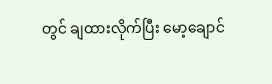တွင် ချထားလိုက်ပြီး မော့ချောင်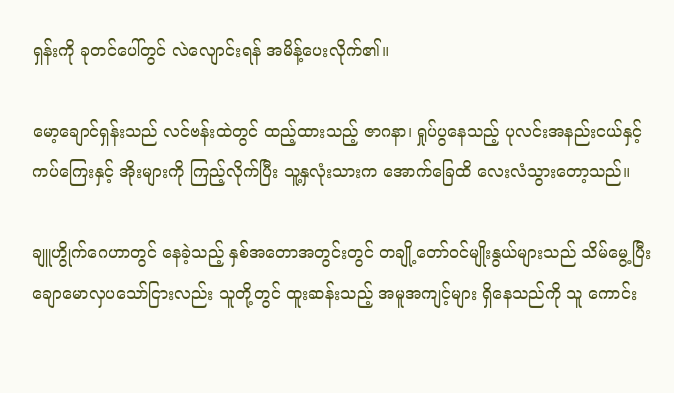ရှန်းကို ခုတင်ပေါ်တွင် လဲလျောင်းရန် အမိန့်ပေးလိုက်၏။

မော့ချောင်ရှန်းသည် လင်ဗန်းထဲတွင် ထည့်ထားသည့် ဇာဂနာ၊ ရှုပ်ပွနေသည့် ပုလင်းအနည်းငယ်နှင့် ကပ်ကြေးနှင့် အိုးများကို ကြည့်လိုက်ပြီး သူ့နှလုံးသားက အောက်ခြေထိ လေးလံသွားတော့သည်။

ချူဟွိုက်ဂေဟာတွင် နေခဲ့သည့် နှစ်အတောအတွင်းတွင် တချို့တော်ဝင်မျိုးနွယ်များသည် သိမ်မွေ့ပြီး ချောမောလှပသော်ငြားလည်း သူတို့တွင် ထူးဆန်းသည့် အမူအကျင့်များ ရှိနေသည်ကို သူ ကောင်း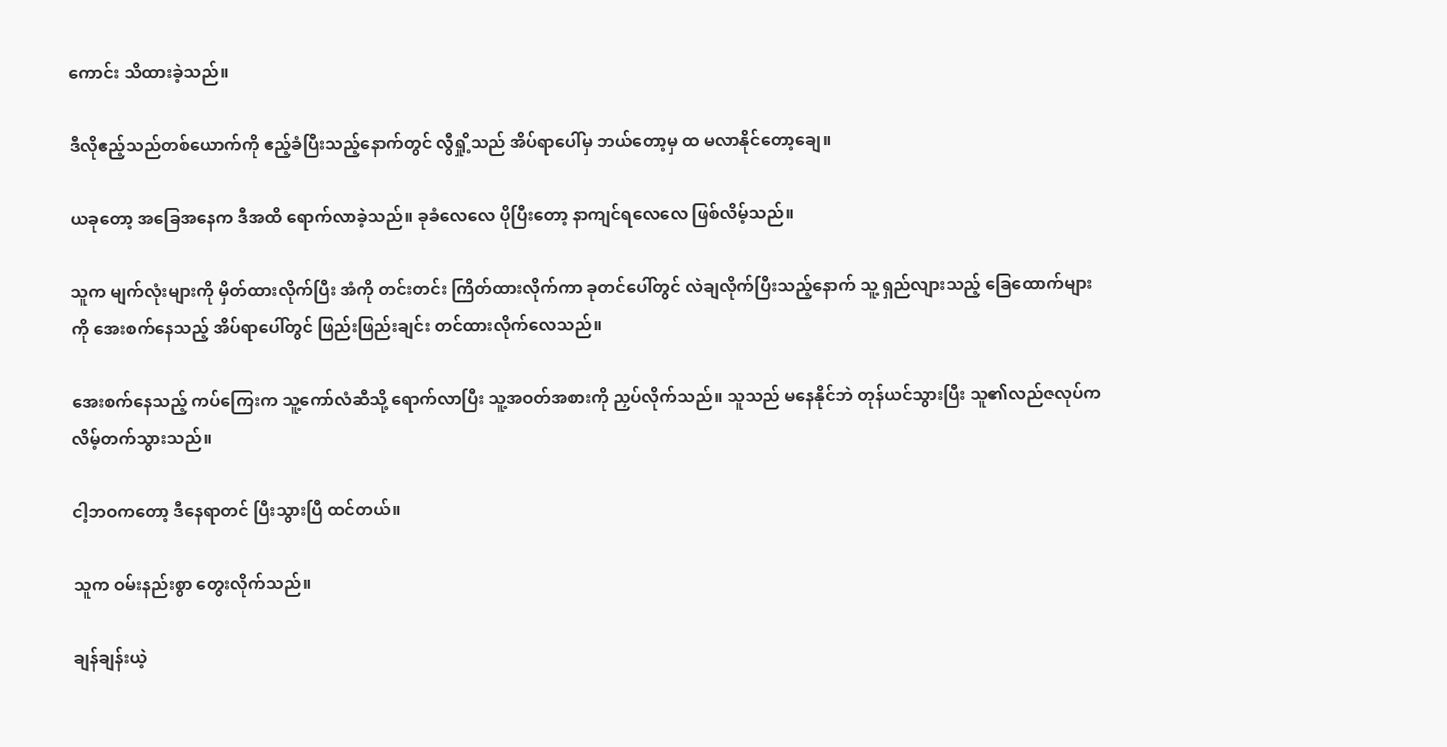ကောင်း သိထားခဲ့သည်။

ဒီလိုဧည့်သည်တစ်ယောက်ကို ဧည့်ခံပြီးသည့်နောက်တွင် လွီရှို့သည် အိပ်ရာပေါ်မှ ဘယ်တော့မှ ထ မလာနိုင်တော့ချေ။

ယခုတော့ အခြေအနေက ဒီအထိ ရောက်လာခဲ့သည်။ ခုခံလေလေ ပိုပြီးတော့ နာကျင်ရလေလေ ဖြစ်လိမ့်သည်။

သူက မျက်လုံးများကို မှိတ်ထားလိုက်ပြီး အံကို တင်းတင်း ကြိတ်ထားလိုက်ကာ ခုတင်ပေါ်တွင် လဲချလိုက်ပြီးသည့်နောက် သူ့ ရှည်လျားသည့် ခြေထောက်များကို အေးစက်နေသည့် အိပ်ရာပေါ်တွင် ဖြည်းဖြည်းချင်း တင်ထားလိုက်လေသည်။

အေးစက်နေသည့် ကပ်ကြေးက သူ့ကော်လံဆီသို့ ရောက်လာပြီး သူ့အဝတ်အစားကို ညှပ်လိုက်သည်။ သူသည် မနေနိုင်ဘဲ တုန်ယင်သွားပြီး သူ၏လည်ဇလုပ်က လိမ့်တက်သွားသည်။

ငါ့ဘဝကတော့ ဒီနေရာတင် ပြီးသွားပြီ ထင်တယ်။

သူက ဝမ်းနည်းစွာ တွေးလိုက်သည်။

ချန်ချန်းယဲ့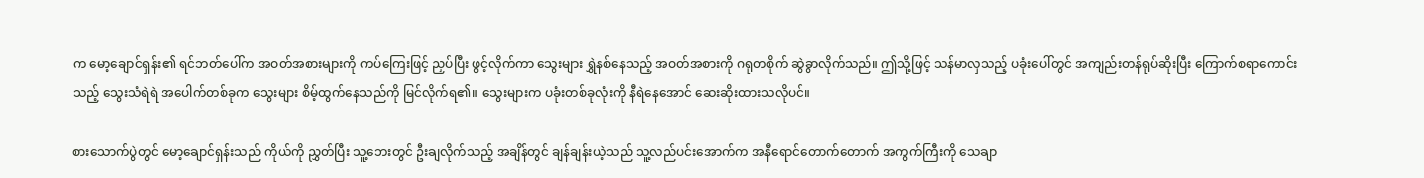က ‌မော့ချောင်ရှန်း၏ ရင်ဘတ်ပေါ်က အဝတ်အစားများကို ကပ်ကြေးဖြင့် ညှပ်ပြီး ဖွင့်လိုက်ကာ သွေးများ ရွှဲနစ်နေသည့် အဝတ်အစားကို ဂရုတစိုက် ဆွဲခွာလိုက်သည်။ ဤသို့ဖြင့် သန်မာလှသည့် ပခုံးပေါ်တွင် အကျည်းတန်ရုပ်ဆိုးပြီး ကြောက်စရာကောင်းသည့် သွေးသံရဲရဲ အပေါက်တစ်ခုက သွေးများ စိမ့်ထွက်နေသည်ကို မြင်လိုက်ရ၏။ သွေးများက ပခုံးတစ်ခုလုံးကို နီရဲနေအောင် ဆေးဆိုးထားသလိုပင်။

စားသောက်ပွဲတွင် မော့ချောင်ရှန်းသည် ကိုယ်ကို ညွှတ်ပြီး သူ့ဘေးတွင် ဦးချလိုက်သည့် အချိန်တွင် ချန်ချန်းယဲ့သည် သူ့လည်ပင်းအောက်က အနီရောင်တောက်တောက် အကွက်ကြီးကို သေချာ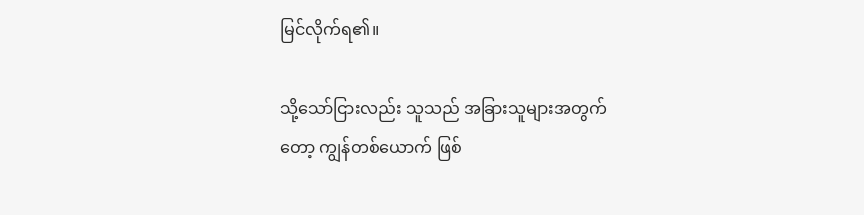မြင်လိုက်ရ၏။

သို့သော်ငြားလည်း သူသည် အခြားသူများအတွက်တော့ ကျွန်တစ်ယောက် ဖြစ်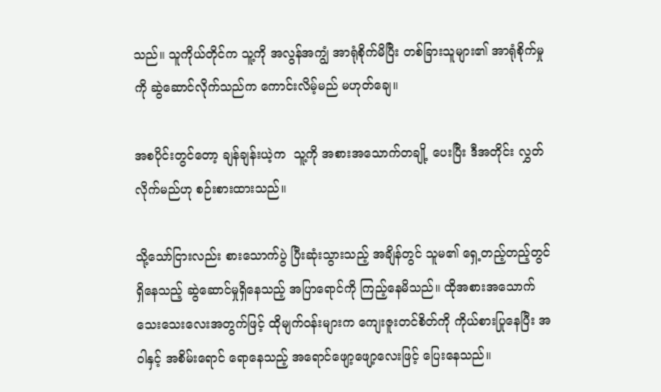သည်။ သူကိုယ်တိုင်က သူ့ကို အလွန်အကျွံ အာရုံစိုက်မိပြီး တစ်ခြားသူများ၏ အာရုံစိုက်မှုကို ဆွဲဆောင်လိုက်သည်က ကောင်းလိမ့်မည် မဟုတ်ချေ။

အစပိုင်းတွင်တော့ ချန်ချန်းယဲ့က  သူ့ကို အစားအသောက်တချို့ ပေးပြီး ဒီအတိုင်း လွှတ်လိုက်မည်ဟု စဉ်းစားထားသည်။

သို့သော်ငြားလည်း စားသောက်ပွဲ ပြီးဆုံးသွားသည့် အချိန်တွင် သူမ၏ ရှေ့တည့်တည့်တွင် ရှိနေသည့် ဆွဲဆောင်မှုရှိနေသည့် အပြာရောင်ကို ကြည့်နေမိသည်။ ထိုအစားအသောက် သေးသေးလေးအတွက်ဖြင့် ထိုမျက်ဝန်းများက ကျေးဇူးတင်စိတ်ကို ကိုယ်စားပြုနေပြီး အဝါနှင့် အစိမ်းရောင် ရောနေသည့် အရောင်ဖျော့ဖျော့လေးဖြင့် ပြေးနေသည်။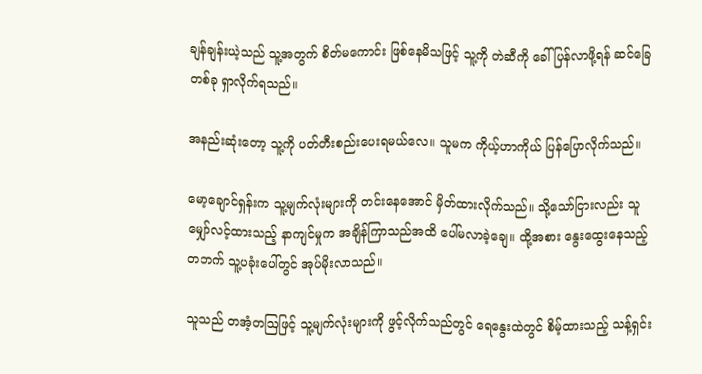ချန်ချန်းယဲ့သည် သူ့အတွက် စိတ်မကောင်း ဖြစ်နေမိသဖြင့် သူ့ကို တဲဆီကို ခေါ်ပြန်လာဖို့ရန် ဆင်ခြေတစ်ခု ရှာလိုက်ရသည်။

အနည်းဆုံးတော့ သူ့ကို ပတ်တီးစည်းပေးရမယ်လေ။ သူမက ကိုယ့်ဟာကိုယ် ပြန်ပြောလိုက်သည်။

မော့ချောင်ရှန်းက သူ့မျက်လုံးများကို တင်းနေအောင် မှိတ်ထားလိုက်သည်။ သို့သော်ငြားလည်း သူမျှော်လင့်ထားသည့် နာကျင်မှုက အချိန်ကြာသည်အထိ ပေါ်မလာခဲ့ချေ။ ထို့အစား နွေးထွေးနေသည့် တဘက် သူ့ပခုံးပေါ်တွင် အုပ်မိုးလာသည်။

သူသည် တအံ့တဩဖြင့် သူ့မျက်လုံးများကို ဖွင့်လိုက်သည်တွင် ရေနွေးထဲတွင် စိမ့်ထားသည့် သန့်ရှင်း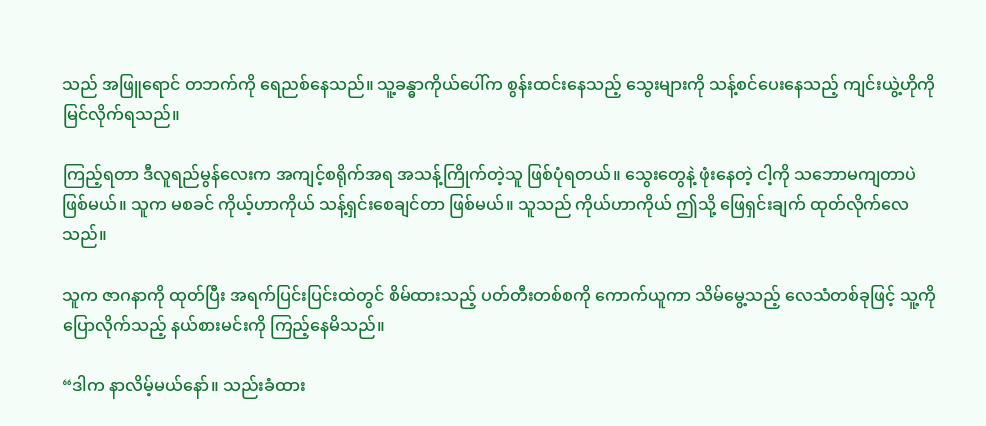သည် အဖြူရောင် တဘက်ကို ရေညစ်နေသည်။ သူ့ခန္ဓာကိုယ်ပေါ်က စွန်းထင်းနေသည့် သွေးများကို သန့်စင်ပေးနေသည့် ကျင်းယွဲ့ဟိုကို မြင်လိုက်ရသည်။

ကြည့်ရတာ ဒီလူရည်မွန်လေးက အကျင့်စရိုက်အရ အသန့်ကြိုက်တဲ့သူ ဖြစ်ပုံရတယ်။ သွေးတွေနဲ့ ဖုံးနေတဲ့ ငါ့ကို သဘောမကျတာပဲ ဖြစ်မယ်။ သူက မစခင် ကိုယ့်ဟာကိုယ် သန့်ရှင်းစေချင်တာ ဖြစ်မယ်။ သူသည် ကိုယ်ဟာကိုယ် ဤသို့ ဖြေရှင်းချက် ထုတ်လိုက်လေသည်။

သူက ဇာဂနာကို ထုတ်ပြီး အရက်ပြင်းပြင်းထဲတွင် စိမ်ထားသည့် ပတ်တီးတစ်စကို ကောက်ယူကာ သိမ်မွေ့သည့် လေသံတစ်ခုဖြင့် သူ့ကို ပြောလိုက်သည့် နယ်စားမင်းကို ကြည့်နေမိသည်။

“ဒါက နာလိမ့်မယ်‌နော်။ သည်းခံထား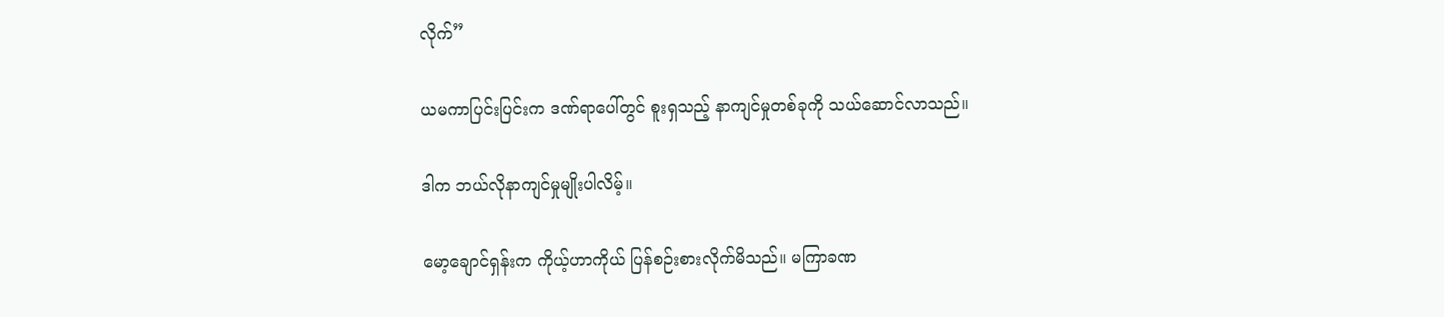လိုက်”

ယမကာပြင်းပြင်းက ဒဏ်ရာပေါ်တွင် စူးရှသည့် နာကျင်မှုတစ်ခုကို သယ်ဆောင်လာသည်။

ဒါက ဘယ်လိုနာကျင်မှုမျိုးပါလိမ့်။

မော့ချောင်ရှန်းက ကိုယ့်ဟာကိုယ် ပြန်စဉ်းစားလိုက်မိသည်။ မကြာခဏ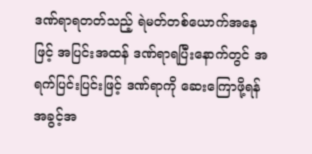ဒဏ်ရာရတတ်သည့် ရဲမတ်တစ်ယောက်အနေဖြင့် အပြင်းအထန် ဒဏ်ရာရပြီးနောက်တွင် အရက်ပြင်းပြင်းဖြင့် ဒဏ်ရာကို ဆေးကြောဖို့ရန် အခွင့်အ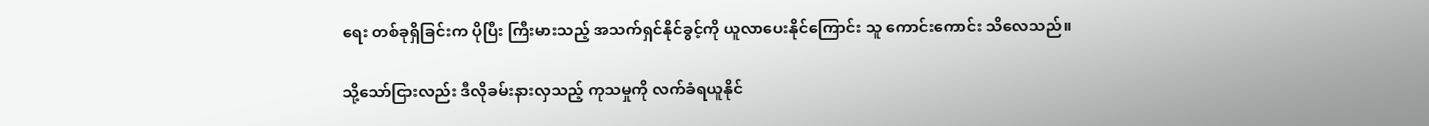ရေး တစ်ခုရှိခြင်းက ပိုပြီး ကြီးမားသည့် အသက်ရှင်နိုင်ခွင့်ကို ယူလာပေးနိုင်ကြောင်း သူ ကောင်းကောင်း သိလေသည်။

သို့သော်ငြားလည်း ဒီလိုခမ်းနားလှသည့် ကုသမှုကို လက်ခံရယူနိုင်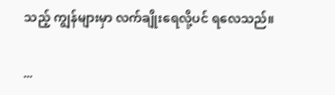သည့် ကျွန်များမှာ လက်ချိုးရေလို့ပင် ရလေသည်။

...